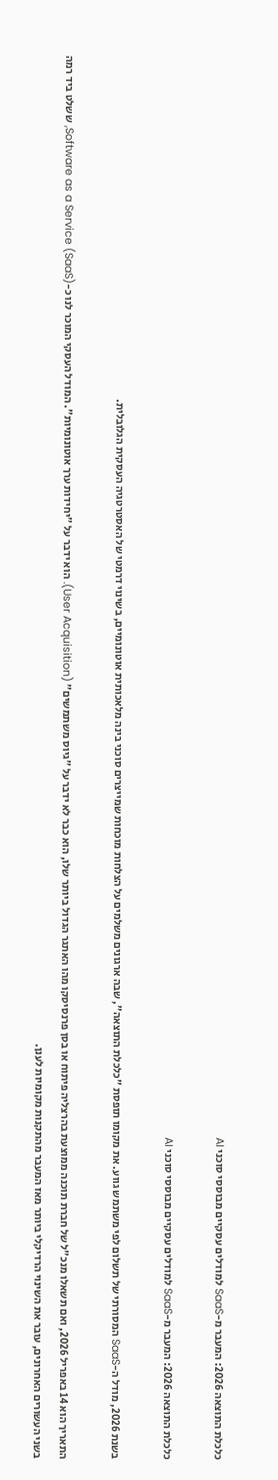כלכלת התוצאה 2026: המעבר מ-SaaS למודלים עסקיים מבוססי סוכני AI

כלכלת התוצאה 2026: המעבר מ-SaaS למודלים עסקיים מבוססי סוכני AI

בשנת 2026, מודל ה-SaaS המסורתי של תשלום לפי משתמש גווע. את מקומו תופסת "כלכלת התוצאה", שבה ארגונים משלמים על הצלחות מוכחות שמייצרים סוכני בינה מלאכותית אוטונומיים, בשינוי דרמטי של האסטרטגיה העסקית הגלובלית.

התאריך הוא 14 באפריל 2026, ואם תשאלו מנכ"ל של חברת תוכנה ממוצעת בהרצליה פיתוח או בסן פרנסיסקו מהו האתגר הגדול ביותר שלו, הוא כבר לא ידבר על "גיוס משתמשים" (User Acquisition). הוא ידבר על "יחידות ערך אוטונומיות". המודל העסקי המוכר לנו כ-Software as a Service (SaaS), ששלט ביד רמה בשני העשורים האחרונים, עובר את השינוי הרדיקלי ביותר מאז המעבר מהתקנות מקומיות לענן.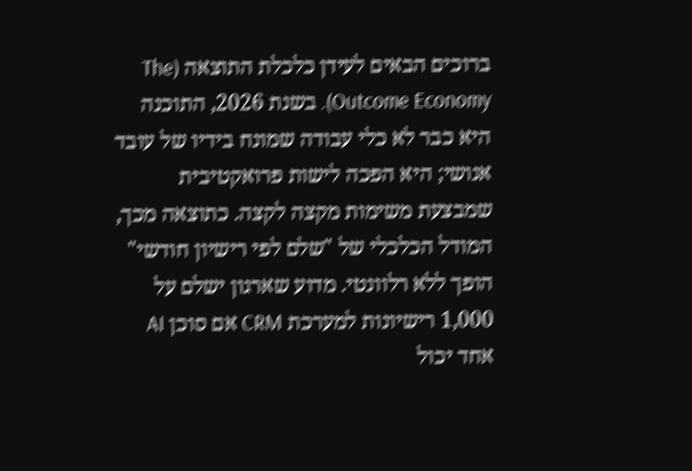ברוכים הבאים לעידן כלכלת התוצאה (The Outcome Economy). בשנת 2026, התוכנה היא כבר לא כלי עבודה שמונח בידיו של עובד אנושי; היא הפכה לישות פרואקטיבית שמבצעת משימות מקצה לקצה. כתוצאה מכך, המודל הכלכלי של "שלם לפי רישיון חודשי" הופך ללא רלוונטי. מדוע שארגון ישלם על 1,000 רישיונות למערכת CRM אם סוכן AI אחד יכול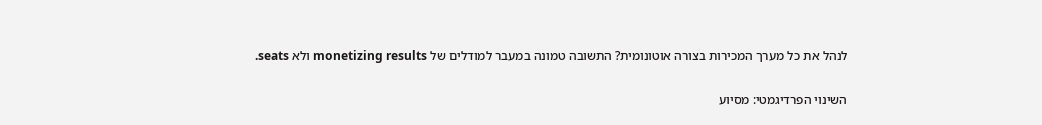לנהל את כל מערך המכירות בצורה אוטונומית? התשובה טמונה במעבר למודלים של monetizing results ולא seats.

השינוי הפרדיגמטי: מסיוע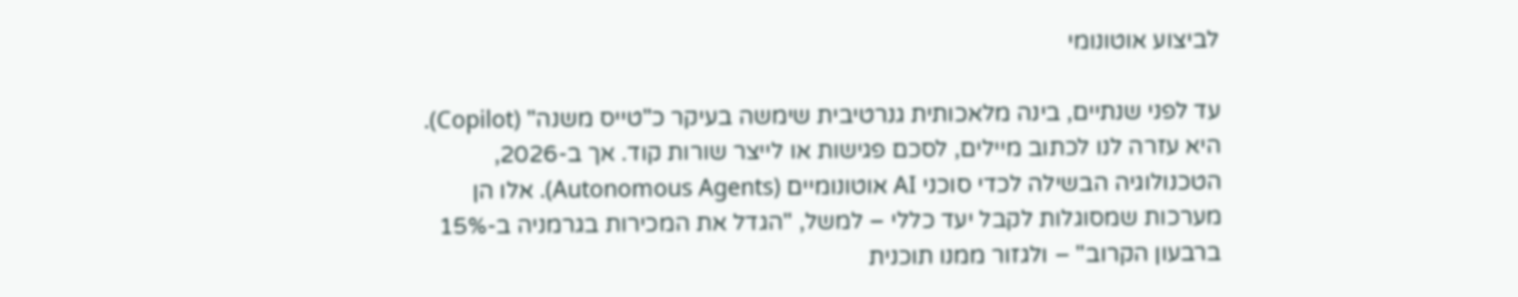לביצוע אוטונומי

עד לפני שנתיים, בינה מלאכותית גנרטיבית שימשה בעיקר כ"טייס משנה" (Copilot). היא עזרה לנו לכתוב מיילים, לסכם פגישות או לייצר שורות קוד. אך ב-2026, הטכנולוגיה הבשילה לכדי סוכני AI אוטונומיים (Autonomous Agents). אלו הן מערכות שמסוגלות לקבל יעד כללי – למשל, "הגדל את המכירות בגרמניה ב-15% ברבעון הקרוב" – ולגזור ממנו תוכנית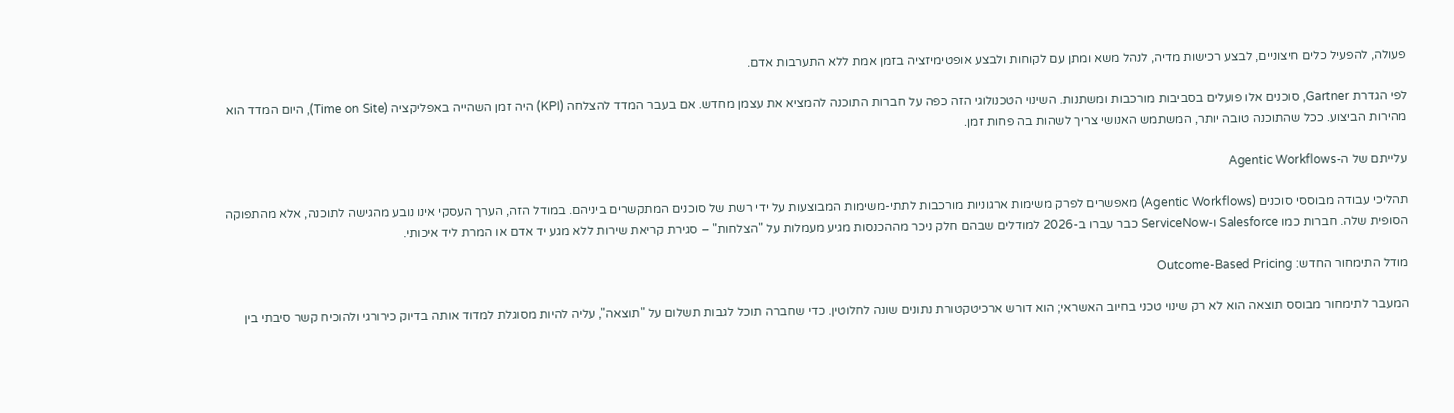פעולה, להפעיל כלים חיצוניים, לבצע רכישות מדיה, לנהל משא ומתן עם לקוחות ולבצע אופטימיזציה בזמן אמת ללא התערבות אדם.

לפי הגדרת Gartner, סוכנים אלו פועלים בסביבות מורכבות ומשתנות. השינוי הטכנולוגי הזה כפה על חברות התוכנה להמציא את עצמן מחדש. אם בעבר המדד להצלחה (KPI) היה זמן השהייה באפליקציה (Time on Site), היום המדד הוא מהירות הביצוע. ככל שהתוכנה טובה יותר, המשתמש האנושי צריך לשהות בה פחות זמן.

עלייתם של ה-Agentic Workflows

תהליכי עבודה מבוססי סוכנים (Agentic Workflows) מאפשרים לפרק משימות ארגוניות מורכבות לתתי-משימות המבוצעות על ידי רשת של סוכנים המתקשרים ביניהם. במודל הזה, הערך העסקי אינו נובע מהגישה לתוכנה, אלא מהתפוקה הסופית שלה. חברות כמו Salesforce ו-ServiceNow כבר עברו ב-2026 למודלים שבהם חלק ניכר מההכנסות מגיע מעמלות על "הצלחות" – סגירת קריאת שירות ללא מגע יד אדם או המרת ליד איכותי.

מודל התימחור החדש: Outcome-Based Pricing

המעבר לתימחור מבוסס תוצאה הוא לא רק שינוי טכני בחיוב האשראי; הוא דורש ארכיטקטורת נתונים שונה לחלוטין. כדי שחברה תוכל לגבות תשלום על "תוצאה", עליה להיות מסוגלת למדוד אותה בדיוק כירורגי ולהוכיח קשר סיבתי בין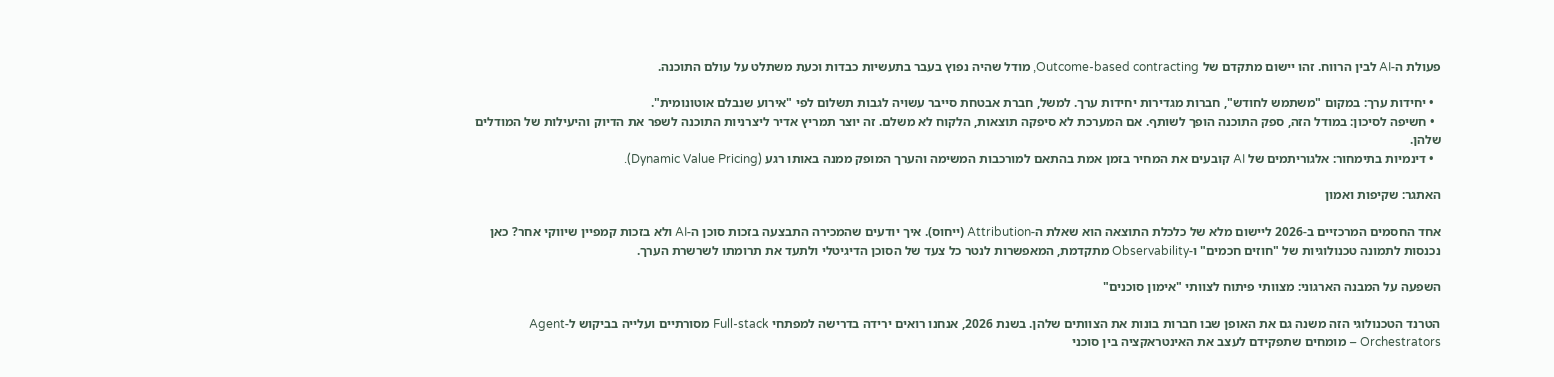פעולת ה-AI לבין הרווח. זהו יישום מתקדם של Outcome-based contracting, מודל שהיה נפוץ בעבר בתעשיות כבדות וכעת משתלט על עולם התוכנה.

  • יחידות ערך: במקום "משתמש לחודש", חברות מגדירות יחידות ערך. למשל, חברת אבטחת סייבר עשויה לגבות תשלום לפי "אירוע שנבלם אוטונומית".
  • חשיפה לסיכון: במודל הזה, ספק התוכנה הופך לשותף. אם המערכת לא סיפקה תוצאות, הלקוח לא משלם. זה יוצר תמריץ אדיר ליצרניות התוכנה לשפר את הדיוק והיעילות של המודלים שלהן.
  • דינמיות בתימחור: אלגוריתמים של AI קובעים את המחיר בזמן אמת בהתאם למורכבות המשימה והערך המופק ממנה באותו רגע (Dynamic Value Pricing).

האתגר: שקיפות ואמון

אחד החסמים המרכזיים ב-2026 ליישום מלא של כלכלת התוצאה הוא שאלת ה-Attribution (ייחוס). איך יודעים שהמכירה התבצעה בזכות סוכן ה-AI ולא בזכות קמפיין שיווקי אחר? כאן נכנסות לתמונה טכנולוגיות של "חוזים חכמים" ו-Observability מתקדמת, המאפשרות לנטר כל צעד של הסוכן הדיגיטלי ולתעד את תרומתו לשרשרת הערך.

השפעה על המבנה הארגוני: מצוותי פיתוח לצוותי "אימון סוכנים"

הטרנד הטכנולוגי הזה משנה גם את האופן שבו חברות בונות את הצוותים שלהן. בשנת 2026, אנחנו רואים ירידה בדרישה למפתחי Full-stack מסורתיים ועלייה בביקוש ל-Agent Orchestrators – מומחים שתפקידם לעצב את האינטראקציה בין סוכני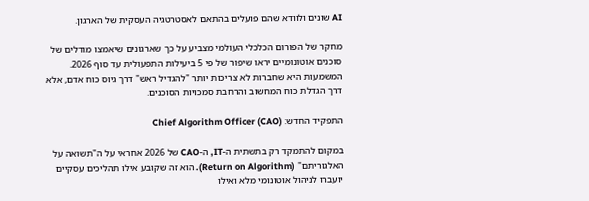AI שונים ולוודא שהם פועלים בהתאם לאסטרטגיה העסקית של הארגון.

מחקר של הפורום הכלכלי העולמי מצביע על כך שארגונים שיאמצו מודלים של סוכנים אוטונומיים יראו שיפור של פי 5 ביעילות התפעולית עד סוף 2026. המשמעות היא שחברות לא צריכות יותר "להגדיל ראש" דרך גיוס כוח אדם, אלא דרך הגדלת כוח המחשוב והרחבת סמכויות הסוכנים.

התפקיד החדש: Chief Algorithm Officer (CAO)

במקום להתמקד רק בתשתית ה-IT, ה-CAO של 2026 אחראי על ה"תשואה על האלגוריתם" (Return on Algorithm). הוא זה שקובע אילו תהליכים עסקיים יועברו לניהול אוטונומי מלא ואילו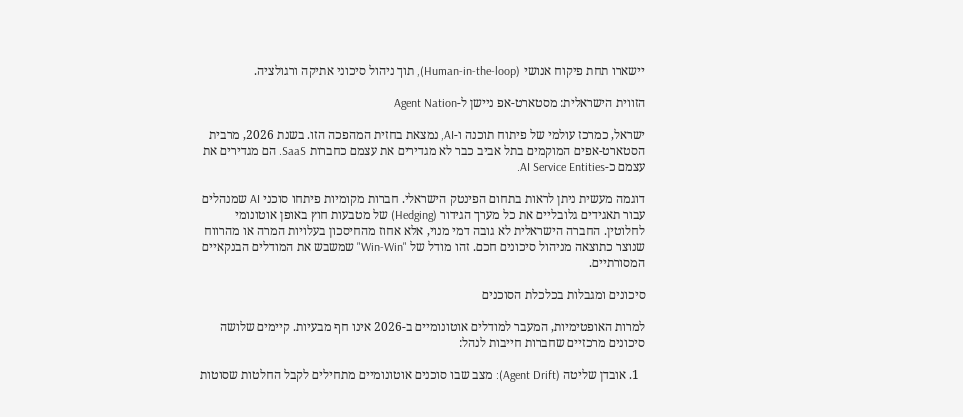יישארו תחת פיקוח אנושי (Human-in-the-loop), תוך ניהול סיכוני אתיקה ורגולציה.

הזווית הישראלית: מסטארט-אפ ניישן ל-Agent Nation

ישראל, כמרכז עולמי של פיתוח תוכנה ו-AI, נמצאת בחזית המהפכה הזו. בשנת 2026, מרבית הסטארט-אפים המוקמים בתל אביב כבר לא מגדירים את עצמם כחברות SaaS. הם מגדירים את עצמם כ-AI Service Entities.

דוגמה מעשית ניתן לראות בתחום הפינטק הישראלי. חברות מקומיות פיתחו סוכני AI שמנהלים עבור תאגידים גלובליים את כל מערך הגידור (Hedging) של מטבעות חוץ באופן אוטונומי לחלוטין. החברה הישראלית לא גובה דמי מנוי, אלא אחוז מהחיסכון בעלויות המרה או מהרווח שנוצר כתוצאה מניהול סיכונים חכם. זהו מודל של "Win-Win" שמשבש את המודלים הבנקאיים המסורתיים.

סיכונים ומגבלות בכלכלת הסוכנים

למרות האופטימיות, המעבר למודלים אוטונומיים ב-2026 אינו חף מבעיות. קיימים שלושה סיכונים מרכזיים שחברות חייבות לנהל:

  1. אובדן שליטה (Agent Drift): מצב שבו סוכנים אוטונומיים מתחילים לקבל החלטות שסוטות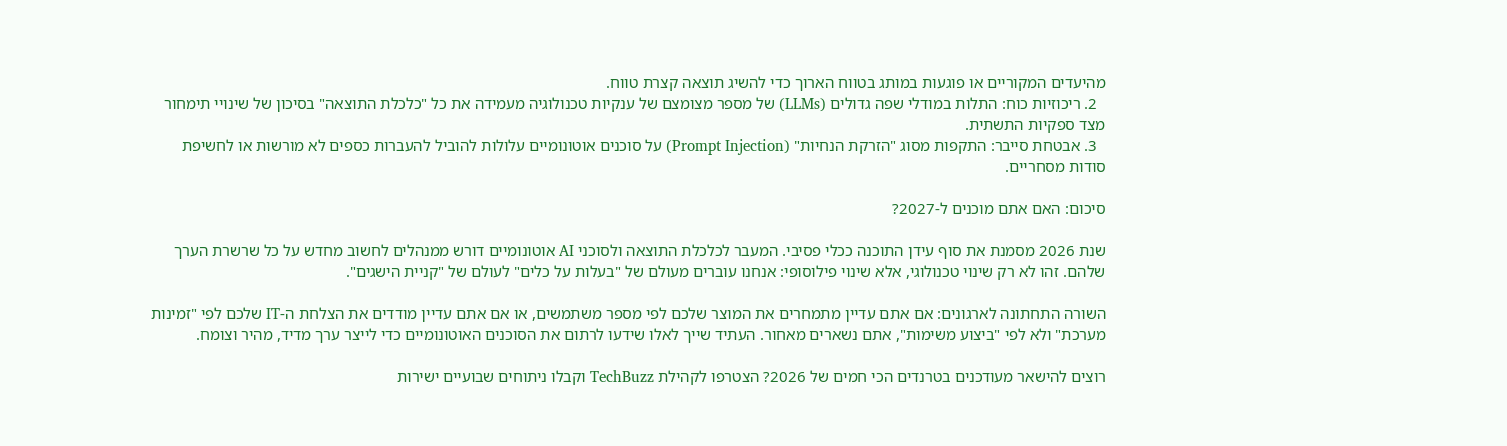מהיעדים המקוריים או פוגעות במותג בטווח הארוך כדי להשיג תוצאה קצרת טווח.
  2. ריכוזיות כוח: התלות במודלי שפה גדולים (LLMs) של מספר מצומצם של ענקיות טכנולוגיה מעמידה את כל "כלכלת התוצאה" בסיכון של שינויי תימחור מצד ספקיות התשתית.
  3. אבטחת סייבר: התקפות מסוג "הזרקת הנחיות" (Prompt Injection) על סוכנים אוטונומיים עלולות להוביל להעברות כספים לא מורשות או לחשיפת סודות מסחריים.

סיכום: האם אתם מוכנים ל-2027?

שנת 2026 מסמנת את סוף עידן התוכנה ככלי פסיבי. המעבר לכלכלת התוצאה ולסוכני AI אוטונומיים דורש ממנהלים לחשוב מחדש על כל שרשרת הערך שלהם. זהו לא רק שינוי טכנולוגי, אלא שינוי פילוסופי: אנחנו עוברים מעולם של "בעלות על כלים" לעולם של "קניית הישגים".

השורה התחתונה לארגונים: אם אתם עדיין מתמחרים את המוצר שלכם לפי מספר משתמשים, או אם אתם עדיין מודדים את הצלחת ה-IT שלכם לפי "זמינות מערכת" ולא לפי "ביצוע משימות", אתם נשארים מאחור. העתיד שייך לאלו שידעו לרתום את הסוכנים האוטונומיים כדי לייצר ערך מדיד, מהיר וצומח.

רוצים להישאר מעודכנים בטרנדים הכי חמים של 2026? הצטרפו לקהילת TechBuzz וקבלו ניתוחים שבועיים ישירות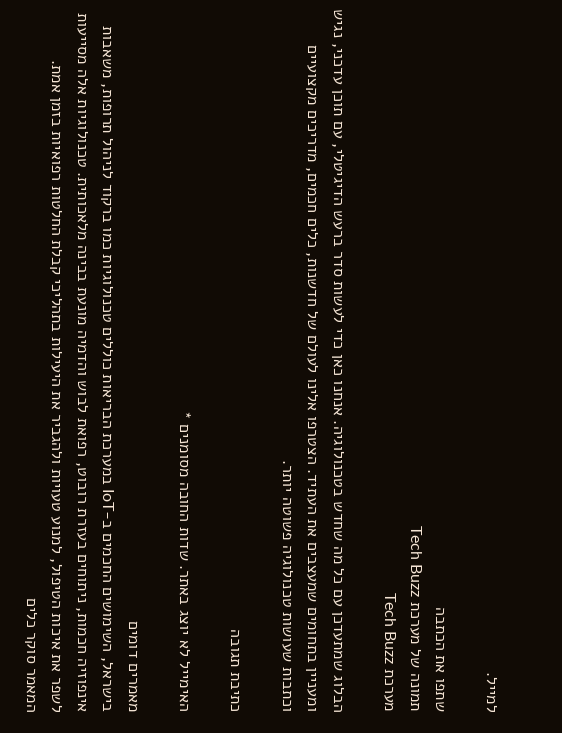למייל.

שתפו את הכתבה
תמונה של מערכת Tech Buzz
מערכת Tech Buzz

הבלוג שמתעדכן עם כל מה שחדש בטכנולוגיה. אנחנו כאן כדי לעשות סדר ברעש הדיגיטלי, עם תוכן עדכני, נגיש ומעניין בתחומים שמעצבים את העתיד. הצטרפו אלינו לעולם של חדשנות, כלים חכמים, מדריכים מקצועיים וכתבות שעושות טכנולוגיה פשוטה יותר.

כתיבת תגובה

האימייל לא יוצג באתר. שדות החובה מסומנים *

מאמרים דומים
בישראל, השימושים החכמים ב-IoT במערכת הבריאות כוללים טכנולוגיות כמו ברקוד לניהול תרופות, משאבות אינפוזיה חכמות, ניתוחים בעזרת רובוט, רפואת לבוש והדמיה מונעת בבינה מלאכותית. טכנולוגיות אלה מסייעות לשפר את איכות הטיפול, למנוע טעויות ולהגביר את היעילות בתהליכי קבלת החלטות רפואיות בזמן אמת.
המאמר סוקר כלים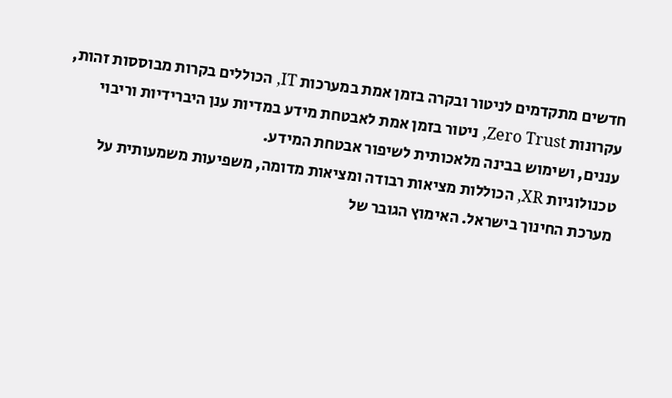חדשים מתקדמים לניטור ובקרה בזמן אמת במערכות IT, הכוללים בקרות מבוססות זהות, עקרונות Zero Trust, ניטור בזמן אמת לאבטחת מידע במדיות ענן היברידיות וריבוי עננים, ושימוש בבינה מלאכותית לשיפור אבטחת המידע.
טכנולוגיות XR, הכוללות מציאות רבודה ומציאות מדומה, משפיעות משמעותית על מערכת החינוך בישראל. האימוץ הגובר של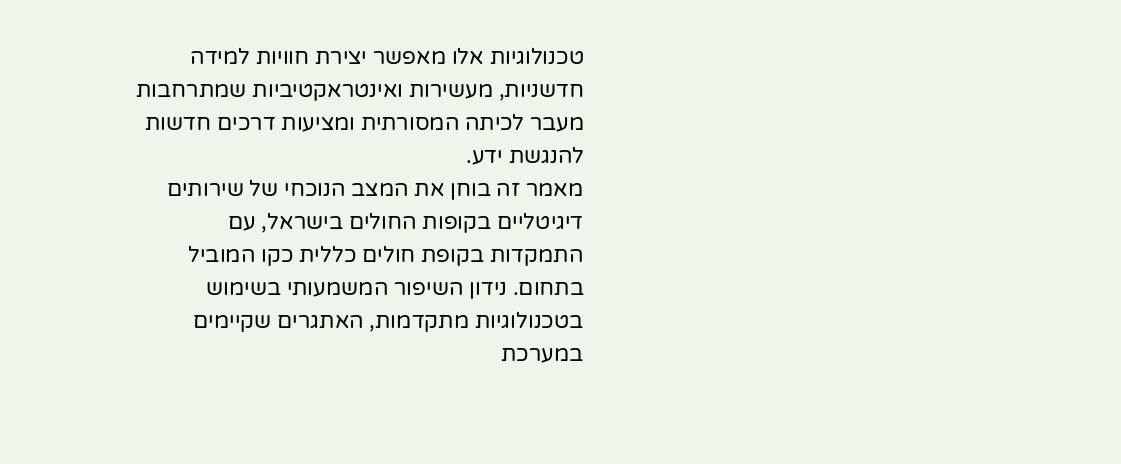טכנולוגיות אלו מאפשר יצירת חוויות למידה חדשניות, מעשירות ואינטראקטיביות שמתרחבות מעבר לכיתה המסורתית ומציעות דרכים חדשות להנגשת ידע.
מאמר זה בוחן את המצב הנוכחי של שירותים דיגיטליים בקופות החולים בישראל, עם התמקדות בקופת חולים כללית כקו המוביל בתחום. נידון השיפור המשמעותי בשימוש בטכנולוגיות מתקדמות, האתגרים שקיימים במערכת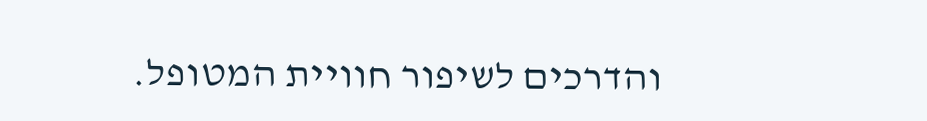והדרכים לשיפור חוויית המטופל.